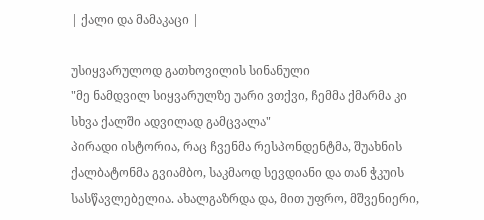| ქალი და მამაკაცი |

უსიყვარულოდ გათხოვილის სინანული
"მე ნამდვილ სიყვარულზე უარი ვთქვი, ჩემმა ქმარმა კი სხვა ქალში ადვილად გამცვალა"
პირადი ისტორია, რაც ჩვენმა რესპონდენტმა, შუახნის ქალბატონმა გვიამბო, საკმაოდ სევდიანი და თან ჭკუის სასწავლებელია. ახალგაზრდა და, მით უფრო, მშვენიერი,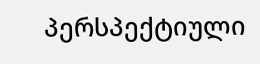პერსპექტიული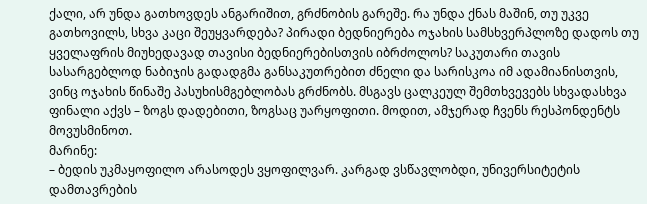ქალი, არ უნდა გათხოვდეს ანგარიშით, გრძნობის გარეშე. რა უნდა ქნას მაშინ, თუ უკვე გათხოვილს, სხვა კაცი შეუყვარდება? პირადი ბედნიერება ოჯახის სამსხვერპლოზე დადოს თუ ყველაფრის მიუხედავად თავისი ბედნიერებისთვის იბრძოლოს? საკუთარი თავის სასარგებლოდ ნაბიჯის გადადგმა განსაკუთრებით ძნელი და სარისკოა იმ ადამიანისთვის, ვინც ოჯახის წინაშე პასუხისმგებლობას გრძნობს. მსგავს ცალკეულ შემთხვევებს სხვადასხვა ფინალი აქვს – ზოგს დადებითი, ზოგსაც უარყოფითი. მოდით, ამჯერად ჩვენს რესპონდენტს მოვუსმინოთ.
მარინე:
– ბედის უკმაყოფილო არასოდეს ვყოფილვარ. კარგად ვსწავლობდი, უნივერსიტეტის დამთავრების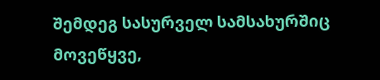შემდეგ სასურველ სამსახურშიც მოვეწყვე,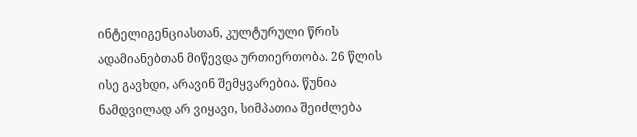ინტელიგენციასთან, კულტურული წრის ადამიანებთან მიწევდა ურთიერთობა. 26 წლის ისე გავხდი, არავინ შემყვარებია. წუნია ნამდვილად არ ვიყავი, სიმპათია შეიძლება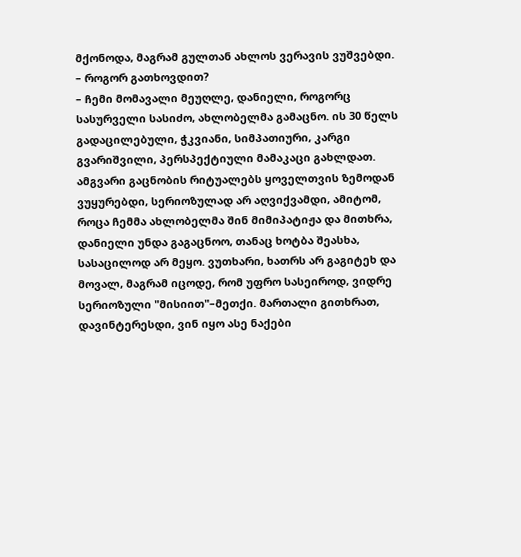მქონოდა, მაგრამ გულთან ახლოს ვერავის ვუშვებდი.
– როგორ გათხოვდით?
– ჩემი მომავალი მეუღლე, დანიელი, როგორც სასურველი სასიძო, ახლობელმა გამაცნო. ის 30 წელს გადაცილებული, ჭკვიანი, სიმპათიური, კარგი გვარიშვილი, პერსპექტიული მამაკაცი გახლდათ. ამგვარი გაცნობის რიტუალებს ყოველთვის ზემოდან ვუყურებდი, სერიოზულად არ აღვიქვამდი, ამიტომ, როცა ჩემმა ახლობელმა შინ მიმიპატიჟა და მითხრა, დანიელი უნდა გაგაცნოო, თანაც ხოტბა შეასხა, სასაცილოდ არ მეყო. ვუთხარი, ხათრს არ გაგიტეხ და მოვალ, მაგრამ იცოდე, რომ უფრო სასეიროდ, ვიდრე სერიოზული "მისიით"–მეთქი. მართალი გითხრათ, დავინტერესდი, ვინ იყო ასე ნაქები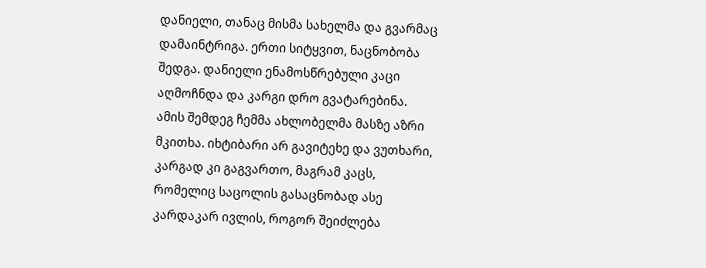დანიელი, თანაც მისმა სახელმა და გვარმაც დამაინტრიგა. ერთი სიტყვით, ნაცნობობა შედგა. დანიელი ენამოსწრებული კაცი აღმოჩნდა და კარგი დრო გვატარებინა. ამის შემდეგ ჩემმა ახლობელმა მასზე აზრი მკითხა. იხტიბარი არ გავიტეხე და ვუთხარი, კარგად კი გაგვართო, მაგრამ კაცს, რომელიც საცოლის გასაცნობად ასე კარდაკარ ივლის, როგორ შეიძლება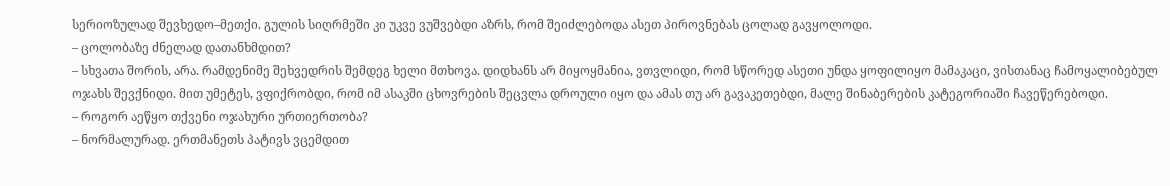სერიოზულად შევხედო–მეთქი. გულის სიღრმეში კი უკვე ვუშვებდი აზრს, რომ შეიძლებოდა ასეთ პიროვნებას ცოლად გავყოლოდი.
– ცოლობაზე ძნელად დათანხმდით?
– სხვათა შორის, არა. რამდენიმე შეხვედრის შემდეგ ხელი მთხოვა. დიდხანს არ მიყოყმანია, ვთვლიდი, რომ სწორედ ასეთი უნდა ყოფილიყო მამაკაცი, ვისთანაც ჩამოყალიბებულ ოჯახს შევქნიდი. მით უმეტეს, ვფიქრობდი, რომ იმ ასაკში ცხოვრების შეცვლა დროული იყო და ამას თუ არ გავაკეთებდი, მალე შინაბერების კატეგორიაში ჩავეწერებოდი.
– როგორ აეწყო თქვენი ოჯახური ურთიერთობა?
– ნორმალურად. ერთმანეთს პატივს ვცემდით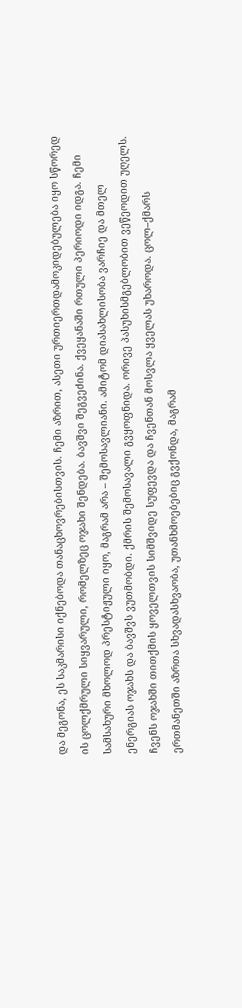და მეგონა, ეს საკმარისი იქნებოდა თანაცხოვრებისთვის. ჩემი აზრით, ასეთი ურთიერთდამოკიდებულება იყო სწორედ ის ცოლქმრული სიყვარული, რომელზეც ოჯახი შენდება. ბავშვი შეგვეძინა. ქვეყანაში რთული პერიოდი იდგა. ჩემი სამსახური მხოლოდ პრესტიჟული იყო, მაგრამ არა – შემოსავლიანი. ამიტომ დიასახლისობა ვარჩიე და მთელ ენერგიას ოჯახს და ბავშვს ვუთმობდი. ქმრის შემოსავალი გვყოფნიდა. ორივე პასუხისმგებლობით ვეწეოდით უღელს. ჩვენს ოჯახში თითქმის ყოველთვის სიმშვიდე სუფევდა და ჩვენთან მოსვლა ყველას უხაროდა. ცოლ–ქმარს ერთმანეთში აზრთა სხვადასხვაობა, უთანხმოებებიც გვქონდა, მაგრამ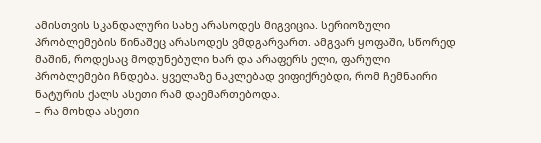ამისთვის სკანდალური სახე არასოდეს მიგვიცია. სერიოზული პრობლემების წინაშეც არასოდეს ვმდგარვართ. ამგვარ ყოფაში, სწორედ მაშინ, როდესაც მოდუნებული ხარ და არაფერს ელი, ფარული პრობლემები ჩნდება. ყველაზე ნაკლებად ვიფიქრებდი, რომ ჩემნაირი ნატურის ქალს ასეთი რამ დაემართებოდა.
– რა მოხდა ასეთი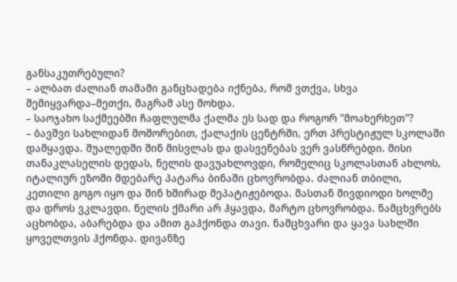განსაკუთრებული?
– ალბათ ძალიან თამამი განცხადება იქნება, რომ ვთქვა, სხვა შემიყვარდა–მეთქი, მაგრამ ასე მოხდა.
– საოჯახო საქმეებში ჩაფლულმა ქალმა ეს სად და როგორ "მოახერხეთ"?
– ბავშვი სახლიდან მოშორებით, ქალაქის ცენტრში, ერთ პრესტიჟულ სკოლაში დამყავდა. შუალედში შინ მისვლას და დასვენებას ვერ ვასწრებდი. მისი თანაკლასელის დედას, ნელის დავუახლოვდი, რომელიც სკოლასთან ახლოს, იტალიურ ეზოში მდებარე პატარა ბინაში ცხოვრობდა. ძალიან თბილი, კეთილი გოგო იყო და შინ ხშირად მეპატიჟებოდა. მასთან მივდიოდი ხოლმე და დროს ვკლავდი. ნელის ქმარი არ ჰყავდა, მარტო ცხოვრობდა. ნამცხვრებს აცხობდა, აბარებდა და ამით გაჰქონდა თავი. ნამცხვარი და ყავა სახლში ყოველთვის ჰქონდა. დივანზე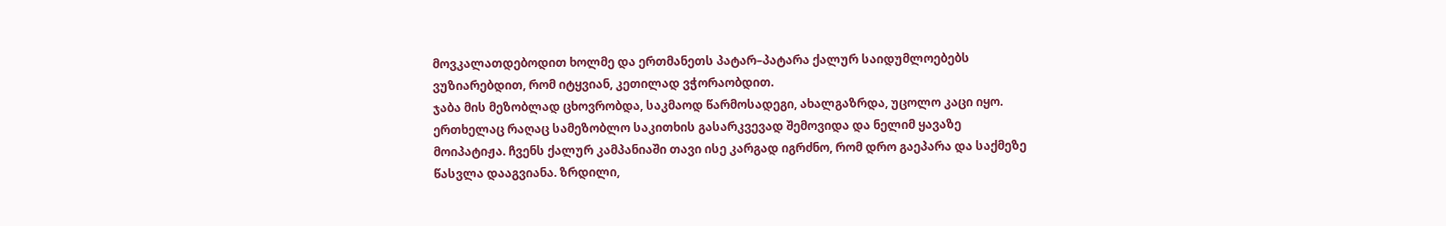მოვკალათდებოდით ხოლმე და ერთმანეთს პატარ–პატარა ქალურ საიდუმლოებებს ვუზიარებდით, რომ იტყვიან, კეთილად ვჭორაობდით.
ჯაბა მის მეზობლად ცხოვრობდა, საკმაოდ წარმოსადეგი, ახალგაზრდა, უცოლო კაცი იყო. ერთხელაც რაღაც სამეზობლო საკითხის გასარკვევად შემოვიდა და ნელიმ ყავაზე მოიპატიჟა. ჩვენს ქალურ კამპანიაში თავი ისე კარგად იგრძნო, რომ დრო გაეპარა და საქმეზე წასვლა დააგვიანა. ზრდილი,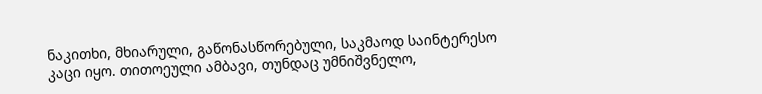ნაკითხი, მხიარული, გაწონასწორებული, საკმაოდ საინტერესო კაცი იყო. თითოეული ამბავი, თუნდაც უმნიშვნელო,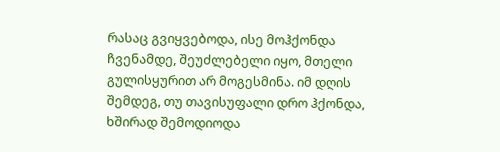რასაც გვიყვებოდა, ისე მოჰქონდა ჩვენამდე, შეუძლებელი იყო, მთელი გულისყურით არ მოგესმინა. იმ დღის შემდეგ, თუ თავისუფალი დრო ჰქონდა, ხშირად შემოდიოდა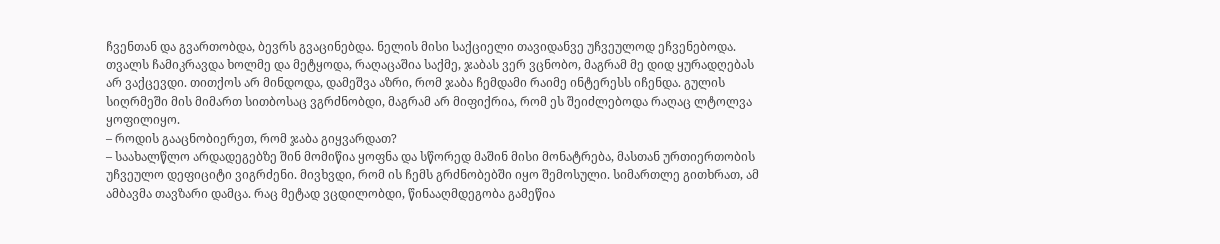ჩვენთან და გვართობდა, ბევრს გვაცინებდა. ნელის მისი საქციელი თავიდანვე უჩვეულოდ ეჩვენებოდა. თვალს ჩამიკრავდა ხოლმე და მეტყოდა, რაღაცაშია საქმე, ჯაბას ვერ ვცნობო, მაგრამ მე დიდ ყურადღებას არ ვაქცევდი. თითქოს არ მინდოდა, დამეშვა აზრი, რომ ჯაბა ჩემდამი რაიმე ინტერესს იჩენდა. გულის სიღრმეში მის მიმართ სითბოსაც ვგრძნობდი, მაგრამ არ მიფიქრია, რომ ეს შეიძლებოდა რაღაც ლტოლვა ყოფილიყო.
– როდის გააცნობიერეთ, რომ ჯაბა გიყვარდათ?
– საახალწლო არდადეგებზე შინ მომიწია ყოფნა და სწორედ მაშინ მისი მონატრება, მასთან ურთიერთობის უჩვეულო დეფიციტი ვიგრძენი. მივხვდი, რომ ის ჩემს გრძნობებში იყო შემოსული. სიმართლე გითხრათ, ამ ამბავმა თავზარი დამცა. რაც მეტად ვცდილობდი, წინააღმდეგობა გამეწია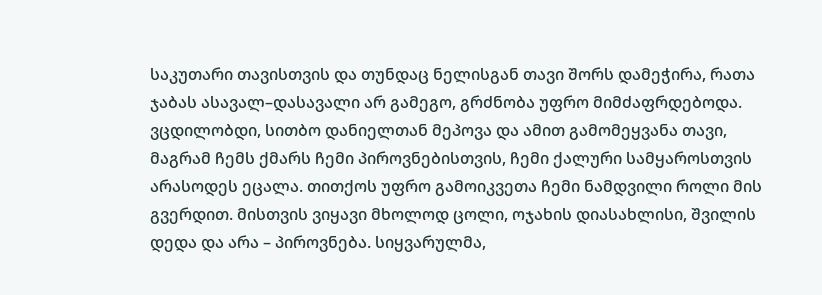საკუთარი თავისთვის და თუნდაც ნელისგან თავი შორს დამეჭირა, რათა ჯაბას ასავალ–დასავალი არ გამეგო, გრძნობა უფრო მიმძაფრდებოდა. ვცდილობდი, სითბო დანიელთან მეპოვა და ამით გამომეყვანა თავი, მაგრამ ჩემს ქმარს ჩემი პიროვნებისთვის, ჩემი ქალური სამყაროსთვის არასოდეს ეცალა. თითქოს უფრო გამოიკვეთა ჩემი ნამდვილი როლი მის გვერდით. მისთვის ვიყავი მხოლოდ ცოლი, ოჯახის დიასახლისი, შვილის დედა და არა – პიროვნება. სიყვარულმა,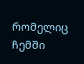რომელიც ჩემში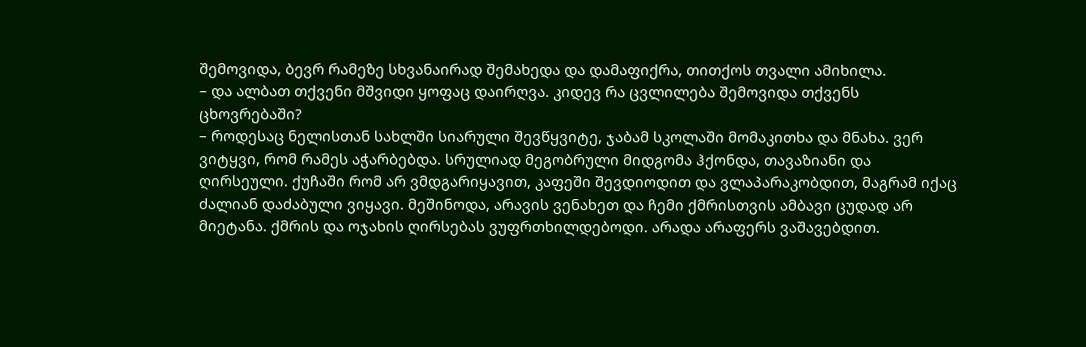შემოვიდა, ბევრ რამეზე სხვანაირად შემახედა და დამაფიქრა, თითქოს თვალი ამიხილა.
– და ალბათ თქვენი მშვიდი ყოფაც დაირღვა. კიდევ რა ცვლილება შემოვიდა თქვენს ცხოვრებაში?
– როდესაც ნელისთან სახლში სიარული შევწყვიტე, ჯაბამ სკოლაში მომაკითხა და მნახა. ვერ ვიტყვი, რომ რამეს აჭარბებდა. სრულიად მეგობრული მიდგომა ჰქონდა, თავაზიანი და ღირსეული. ქუჩაში რომ არ ვმდგარიყავით, კაფეში შევდიოდით და ვლაპარაკობდით, მაგრამ იქაც ძალიან დაძაბული ვიყავი. მეშინოდა, არავის ვენახეთ და ჩემი ქმრისთვის ამბავი ცუდად არ მიეტანა. ქმრის და ოჯახის ღირსებას ვუფრთხილდებოდი. არადა არაფერს ვაშავებდით.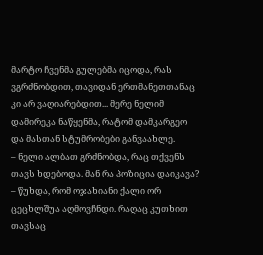მარტო ჩვენმა გულებმა იცოდა, რას ვგრძნობდით, თავიდან ერთმანეთთანაც კი არ ვაღიარებდით... მერე ნელიმ დამირეკა ნაწყენმა, რატომ დამკარგეო და მასთან სტუმრობები განვაახლე.
– ნელი ალბათ გრძნობდა, რაც თქვენს თავს ხდებოდა. მან რა პოზიცია დაიკავა?
– წუხდა, რომ ოჯახიანი ქალი ორ ცეცხლშუა აღმოვჩნდი. რაღაც კუთხით თავსაც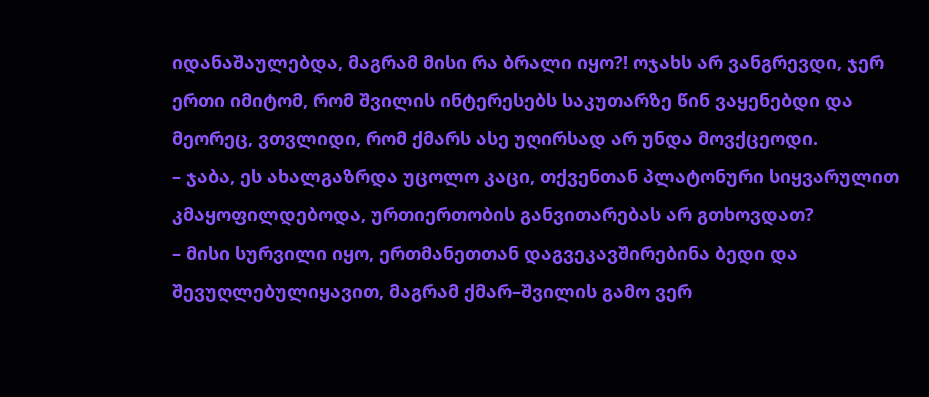იდანაშაულებდა, მაგრამ მისი რა ბრალი იყო?! ოჯახს არ ვანგრევდი, ჯერ ერთი იმიტომ, რომ შვილის ინტერესებს საკუთარზე წინ ვაყენებდი და მეორეც, ვთვლიდი, რომ ქმარს ასე უღირსად არ უნდა მოვქცეოდი.
– ჯაბა, ეს ახალგაზრდა უცოლო კაცი, თქვენთან პლატონური სიყვარულით კმაყოფილდებოდა, ურთიერთობის განვითარებას არ გთხოვდათ?
– მისი სურვილი იყო, ერთმანეთთან დაგვეკავშირებინა ბედი და შევუღლებულიყავით, მაგრამ ქმარ–შვილის გამო ვერ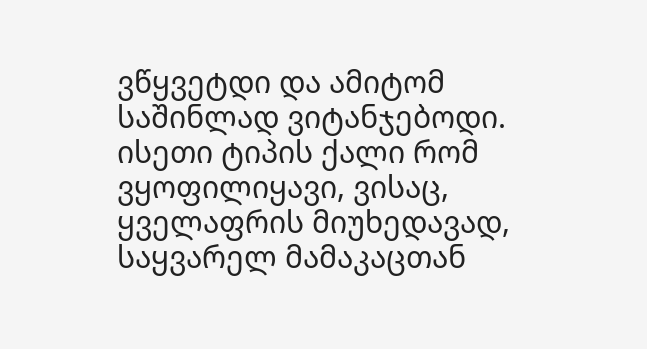ვწყვეტდი და ამიტომ საშინლად ვიტანჯებოდი. ისეთი ტიპის ქალი რომ ვყოფილიყავი, ვისაც, ყველაფრის მიუხედავად, საყვარელ მამაკაცთან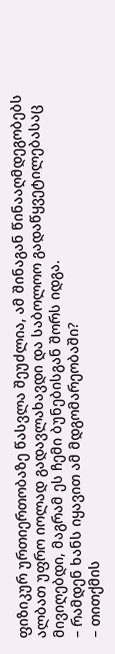ფიზიკურ ურთიერთობაზე წასვლა შეუძლია, ამ შინაგან წინააღმდეგობებს ალბათ უფრო იოლად გადავლახავდი და საბოლოო გადაწყვეტილებასაც მივიღებდი, მაგრამ ეს ჩემი ბუნებისგან შორს იდგა.
– რამდენ ხანს იყავით ამ მდგომარეობაში?
– თითქმის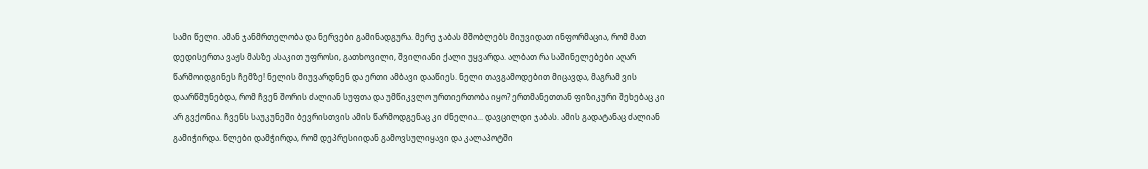სამი წელი. ამან ჯანმრთელობა და ნერვები გამინადგურა. მერე ჯაბას მშობლებს მიუვიდათ ინფორმაცია, რომ მათ დედისერთა ვაჟს მასზე ასაკით უფროსი, გათხოვილი, შვილიანი ქალი უყვარდა. ალბათ რა საშინელებები აღარ წარმოიდგინეს ჩემზე! ნელის მიუვარდნენ და ერთი ამბავი დააწიეს. ნელი თავგამოდებით მიცავდა, მაგრამ ვის დაარწმუნებდა, რომ ჩვენ შორის ძალიან სუფთა და უმწიკვლო ურთიერთობა იყო? ერთმანეთთან ფიზიკური შეხებაც კი არ გვქონია. ჩვენს საუკუნეში ბევრისთვის ამის წარმოდგენაც კი ძნელია... დავცილდი ჯაბას. ამის გადატანაც ძალიან გამიჭირდა. წლები დამჭირდა, რომ დეპრესიიდან გამოვსულიყავი და კალაპოტში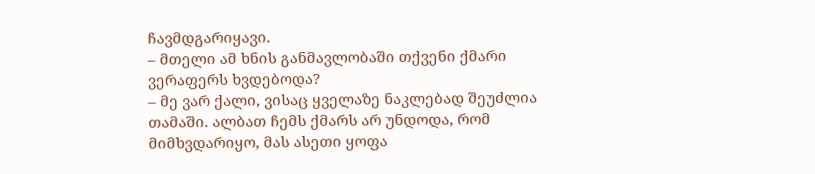ჩავმდგარიყავი.
– მთელი ამ ხნის განმავლობაში თქვენი ქმარი ვერაფერს ხვდებოდა?
– მე ვარ ქალი, ვისაც ყველაზე ნაკლებად შეუძლია თამაში. ალბათ ჩემს ქმარს არ უნდოდა, რომ მიმხვდარიყო, მას ასეთი ყოფა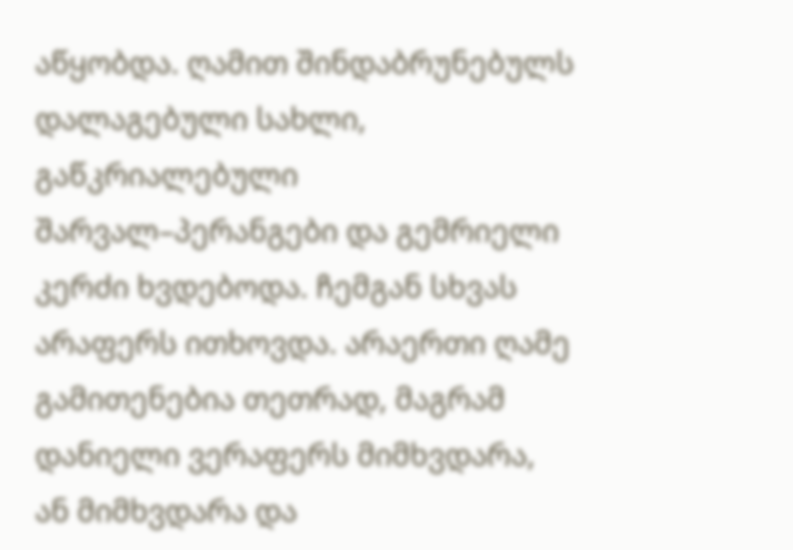აწყობდა. ღამით შინდაბრუნებულს დალაგებული სახლი, გაწკრიალებული შარვალ–პერანგები და გემრიელი კერძი ხვდებოდა. ჩემგან სხვას არაფერს ითხოვდა. არაერთი ღამე გამითენებია თეთრად, მაგრამ დანიელი ვერაფერს მიმხვდარა, ან მიმხვდარა და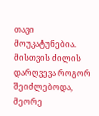თავი მოუკატუნებია. მისთვის ძილის დარღვევა როგორ შეიძლებოდა, მეორე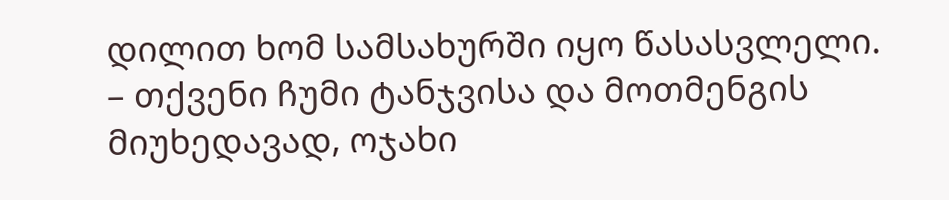დილით ხომ სამსახურში იყო წასასვლელი.
– თქვენი ჩუმი ტანჯვისა და მოთმენგის მიუხედავად, ოჯახი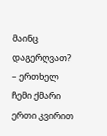მაინც დაგერღვათ?
– ერთხელ ჩემი ქმარი ერთი კვირით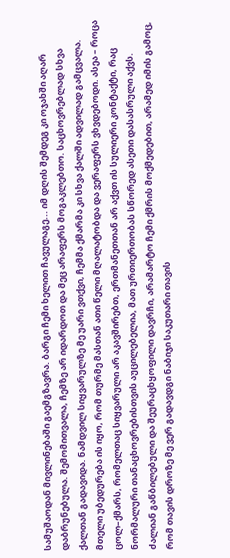სამუშაოდან მივლინებაში გაემგზავრა. ბარგი ჩემი ხელით ჩავულაგე... იმ დღის შემდეგ კი ოჯახში აღარ დაბრუნებულა. შემომითვალა, ჩემზე არ იდარდოთ და მეც არაფერს მოგაკლებთო. საცხოვრებლად სხვა ქალთან გადავიდა. ნამდვილ სიყვარულზე მე უარი ვთქვი, ჩემმა ქმარმა კი სხვა ქალში ადვილად გამცვალა. მთელი უბედურება ის იყო, რომ თურმე მასთან ათი წელი მღალატობდა და ვერაფერს ვხვდებოდი. ასეა – როცა ცოლ–ქმარს, რომელთაც სიყვარული არ აკავშირებთ, ერთმანეთთან არ აქვთ ის სულიერი კონტაქტი, რაც ნორმალური თანაცხოვრებისთვის აუცილებელია, მათ ურთიერთობას სწორედ ასეთი დასასრული აქვს.
ძალიან გაწბილებული და შეურაცხყოფილი დავრჩი, არამარტო ჩემი ქმრის მოქმედებით, არამედ იმის გამოც, რომ თავის დროზე მე ვერ გადავდგი ნაბიჯი საკუთარი თავის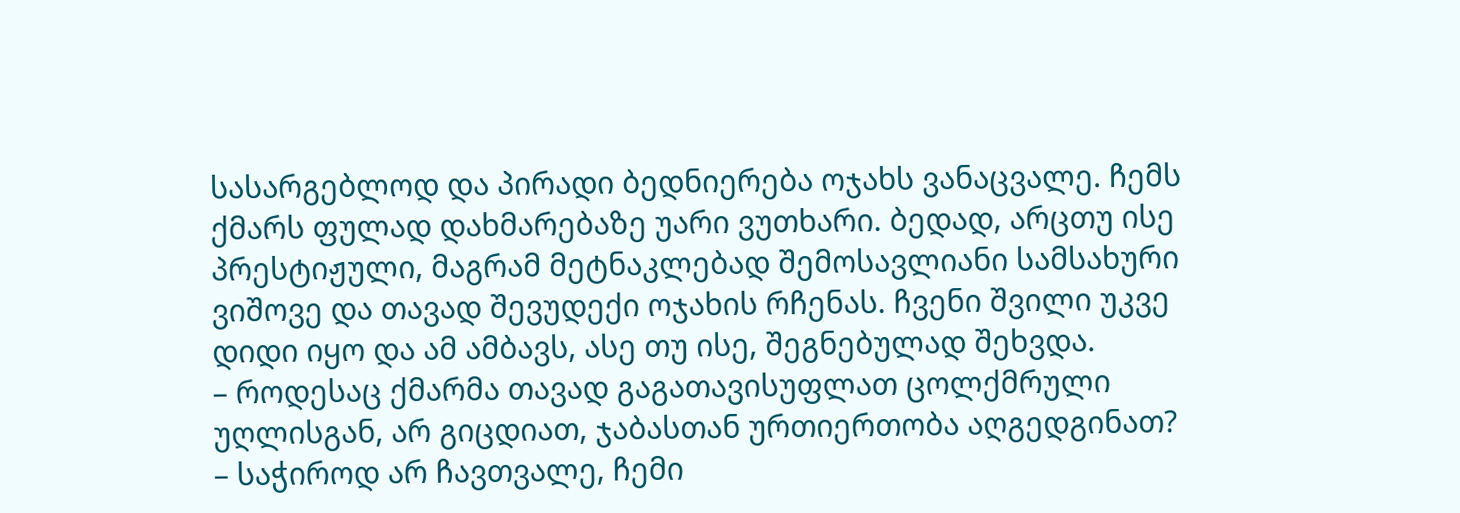სასარგებლოდ და პირადი ბედნიერება ოჯახს ვანაცვალე. ჩემს ქმარს ფულად დახმარებაზე უარი ვუთხარი. ბედად, არცთუ ისე პრესტიჟული, მაგრამ მეტნაკლებად შემოსავლიანი სამსახური ვიშოვე და თავად შევუდექი ოჯახის რჩენას. ჩვენი შვილი უკვე დიდი იყო და ამ ამბავს, ასე თუ ისე, შეგნებულად შეხვდა.
– როდესაც ქმარმა თავად გაგათავისუფლათ ცოლქმრული უღლისგან, არ გიცდიათ, ჯაბასთან ურთიერთობა აღგედგინათ?
– საჭიროდ არ ჩავთვალე, ჩემი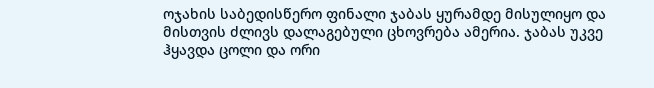ოჯახის საბედისწერო ფინალი ჯაბას ყურამდე მისულიყო და მისთვის ძლივს დალაგებული ცხოვრება ამერია. ჯაბას უკვე ჰყავდა ცოლი და ორი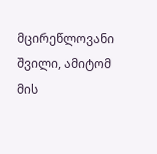მცირეწლოვანი შვილი, ამიტომ მის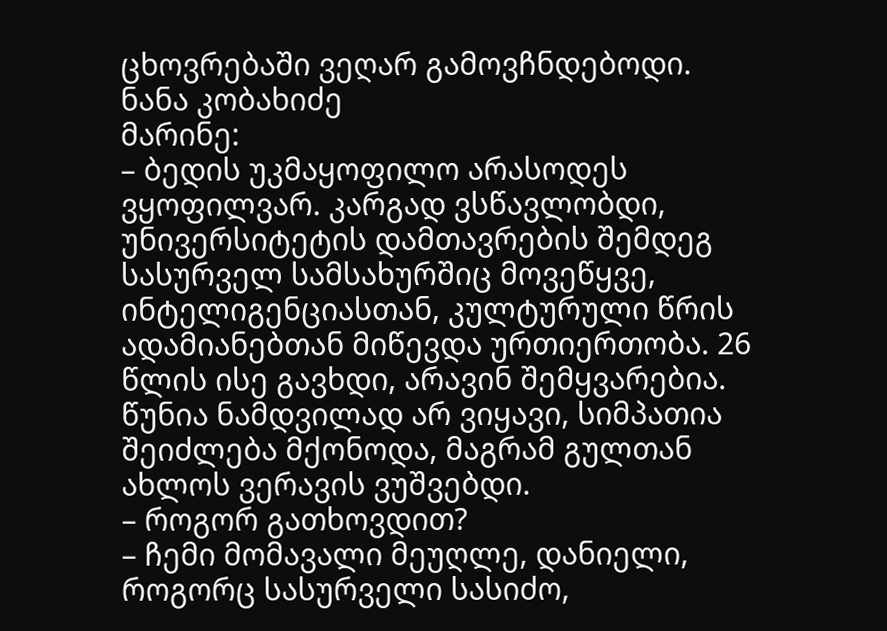ცხოვრებაში ვეღარ გამოვჩნდებოდი.
ნანა კობახიძე
მარინე:
– ბედის უკმაყოფილო არასოდეს ვყოფილვარ. კარგად ვსწავლობდი, უნივერსიტეტის დამთავრების შემდეგ სასურველ სამსახურშიც მოვეწყვე, ინტელიგენციასთან, კულტურული წრის ადამიანებთან მიწევდა ურთიერთობა. 26 წლის ისე გავხდი, არავინ შემყვარებია. წუნია ნამდვილად არ ვიყავი, სიმპათია შეიძლება მქონოდა, მაგრამ გულთან ახლოს ვერავის ვუშვებდი.
– როგორ გათხოვდით?
– ჩემი მომავალი მეუღლე, დანიელი, როგორც სასურველი სასიძო,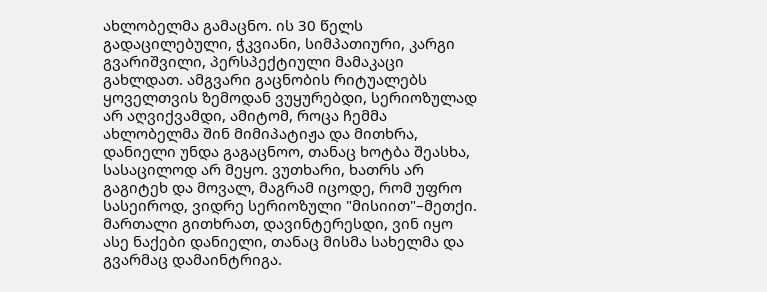ახლობელმა გამაცნო. ის 30 წელს გადაცილებული, ჭკვიანი, სიმპათიური, კარგი გვარიშვილი, პერსპექტიული მამაკაცი გახლდათ. ამგვარი გაცნობის რიტუალებს ყოველთვის ზემოდან ვუყურებდი, სერიოზულად არ აღვიქვამდი, ამიტომ, როცა ჩემმა ახლობელმა შინ მიმიპატიჟა და მითხრა, დანიელი უნდა გაგაცნოო, თანაც ხოტბა შეასხა, სასაცილოდ არ მეყო. ვუთხარი, ხათრს არ გაგიტეხ და მოვალ, მაგრამ იცოდე, რომ უფრო სასეიროდ, ვიდრე სერიოზული "მისიით"–მეთქი. მართალი გითხრათ, დავინტერესდი, ვინ იყო ასე ნაქები დანიელი, თანაც მისმა სახელმა და გვარმაც დამაინტრიგა.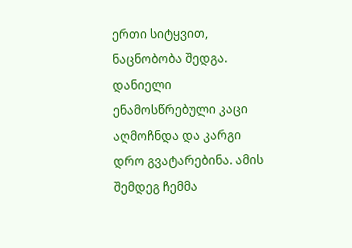ერთი სიტყვით, ნაცნობობა შედგა. დანიელი ენამოსწრებული კაცი აღმოჩნდა და კარგი დრო გვატარებინა. ამის შემდეგ ჩემმა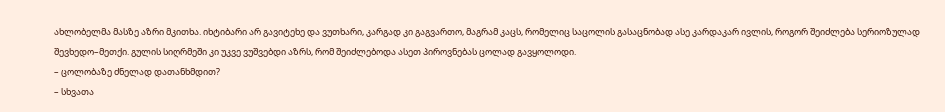ახლობელმა მასზე აზრი მკითხა. იხტიბარი არ გავიტეხე და ვუთხარი, კარგად კი გაგვართო, მაგრამ კაცს, რომელიც საცოლის გასაცნობად ასე კარდაკარ ივლის, როგორ შეიძლება სერიოზულად შევხედო–მეთქი. გულის სიღრმეში კი უკვე ვუშვებდი აზრს, რომ შეიძლებოდა ასეთ პიროვნებას ცოლად გავყოლოდი.
– ცოლობაზე ძნელად დათანხმდით?
– სხვათა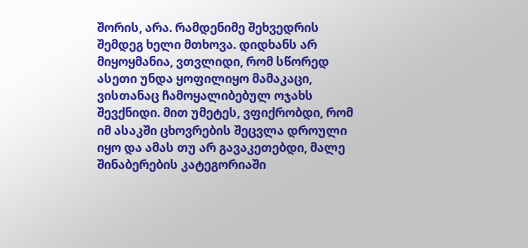შორის, არა. რამდენიმე შეხვედრის შემდეგ ხელი მთხოვა. დიდხანს არ მიყოყმანია, ვთვლიდი, რომ სწორედ ასეთი უნდა ყოფილიყო მამაკაცი, ვისთანაც ჩამოყალიბებულ ოჯახს შევქნიდი. მით უმეტეს, ვფიქრობდი, რომ იმ ასაკში ცხოვრების შეცვლა დროული იყო და ამას თუ არ გავაკეთებდი, მალე შინაბერების კატეგორიაში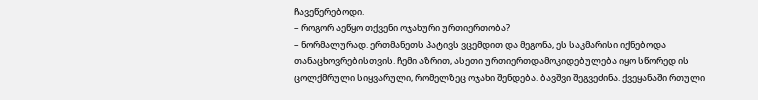ჩავეწერებოდი.
– როგორ აეწყო თქვენი ოჯახური ურთიერთობა?
– ნორმალურად. ერთმანეთს პატივს ვცემდით და მეგონა, ეს საკმარისი იქნებოდა თანაცხოვრებისთვის. ჩემი აზრით, ასეთი ურთიერთდამოკიდებულება იყო სწორედ ის ცოლქმრული სიყვარული, რომელზეც ოჯახი შენდება. ბავშვი შეგვეძინა. ქვეყანაში რთული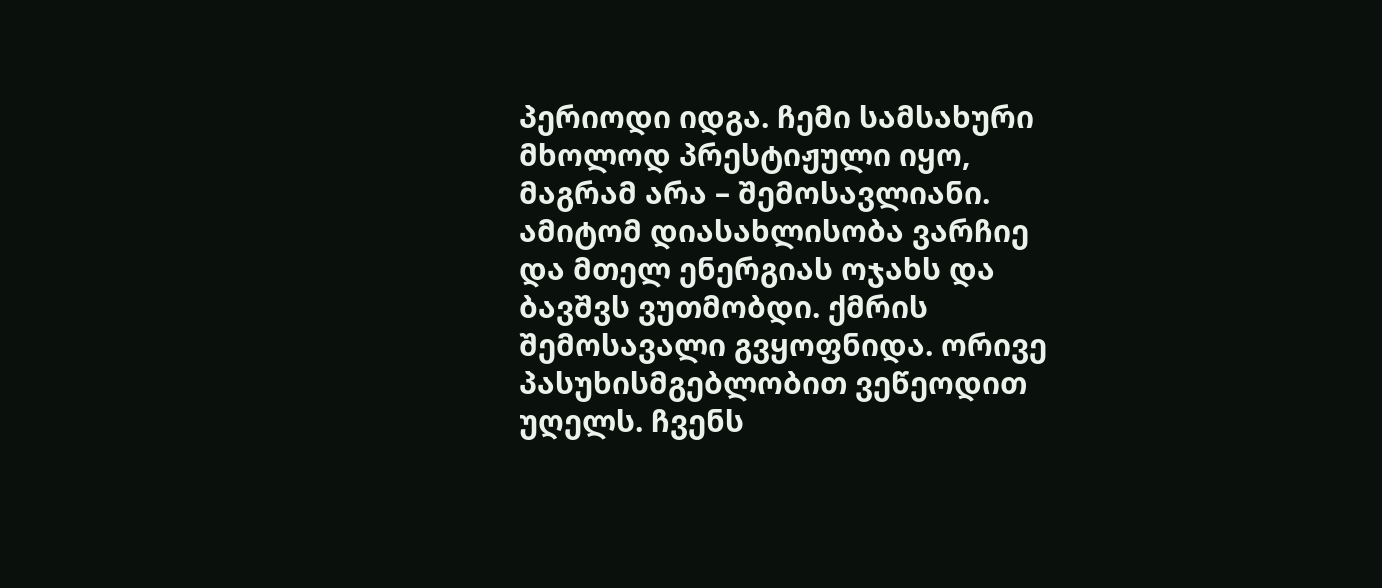პერიოდი იდგა. ჩემი სამსახური მხოლოდ პრესტიჟული იყო, მაგრამ არა – შემოსავლიანი. ამიტომ დიასახლისობა ვარჩიე და მთელ ენერგიას ოჯახს და ბავშვს ვუთმობდი. ქმრის შემოსავალი გვყოფნიდა. ორივე პასუხისმგებლობით ვეწეოდით უღელს. ჩვენს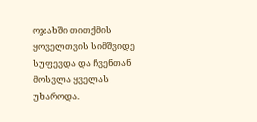ოჯახში თითქმის ყოველთვის სიმშვიდე სუფევდა და ჩვენთან მოსვლა ყველას უხაროდა.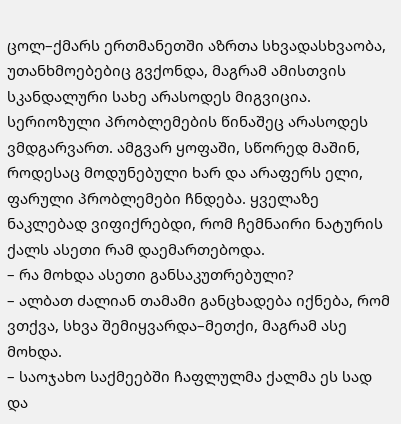ცოლ–ქმარს ერთმანეთში აზრთა სხვადასხვაობა, უთანხმოებებიც გვქონდა, მაგრამ ამისთვის სკანდალური სახე არასოდეს მიგვიცია. სერიოზული პრობლემების წინაშეც არასოდეს ვმდგარვართ. ამგვარ ყოფაში, სწორედ მაშინ, როდესაც მოდუნებული ხარ და არაფერს ელი, ფარული პრობლემები ჩნდება. ყველაზე ნაკლებად ვიფიქრებდი, რომ ჩემნაირი ნატურის ქალს ასეთი რამ დაემართებოდა.
– რა მოხდა ასეთი განსაკუთრებული?
– ალბათ ძალიან თამამი განცხადება იქნება, რომ ვთქვა, სხვა შემიყვარდა–მეთქი, მაგრამ ასე მოხდა.
– საოჯახო საქმეებში ჩაფლულმა ქალმა ეს სად და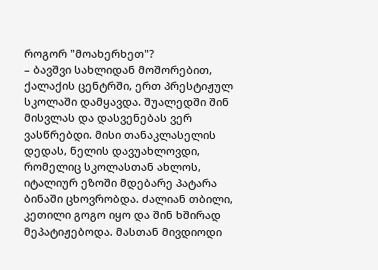როგორ "მოახერხეთ"?
– ბავშვი სახლიდან მოშორებით, ქალაქის ცენტრში, ერთ პრესტიჟულ სკოლაში დამყავდა. შუალედში შინ მისვლას და დასვენებას ვერ ვასწრებდი. მისი თანაკლასელის დედას, ნელის დავუახლოვდი, რომელიც სკოლასთან ახლოს, იტალიურ ეზოში მდებარე პატარა ბინაში ცხოვრობდა. ძალიან თბილი, კეთილი გოგო იყო და შინ ხშირად მეპატიჟებოდა. მასთან მივდიოდი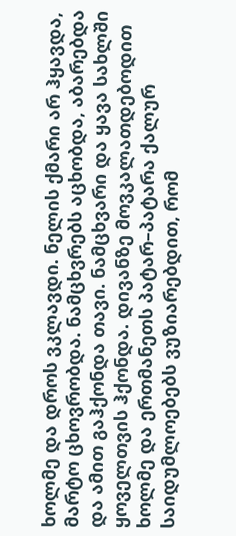ხოლმე და დროს ვკლავდი. ნელის ქმარი არ ჰყავდა, მარტო ცხოვრობდა. ნამცხვრებს აცხობდა, აბარებდა და ამით გაჰქონდა თავი. ნამცხვარი და ყავა სახლში ყოველთვის ჰქონდა. დივანზე მოვკალათდებოდით ხოლმე და ერთმანეთს პატარ–პატარა ქალურ საიდუმლოებებს ვუზიარებდით, რომ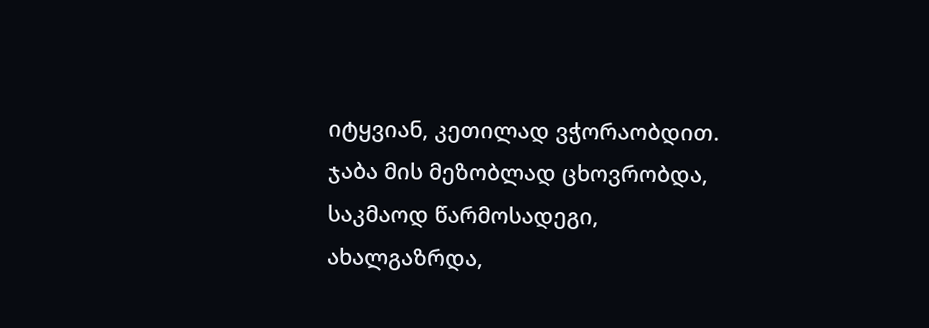იტყვიან, კეთილად ვჭორაობდით.
ჯაბა მის მეზობლად ცხოვრობდა, საკმაოდ წარმოსადეგი, ახალგაზრდა,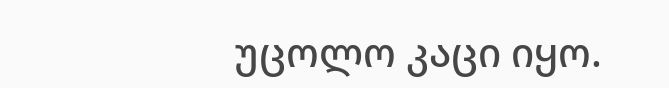უცოლო კაცი იყო.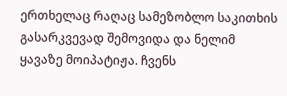ერთხელაც რაღაც სამეზობლო საკითხის გასარკვევად შემოვიდა და ნელიმ ყავაზე მოიპატიჟა. ჩვენს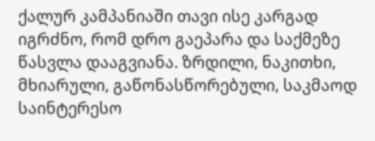ქალურ კამპანიაში თავი ისე კარგად იგრძნო, რომ დრო გაეპარა და საქმეზე წასვლა დააგვიანა. ზრდილი, ნაკითხი, მხიარული, გაწონასწორებული, საკმაოდ საინტერესო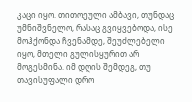კაცი იყო. თითოეული ამბავი, თუნდაც უმნიშვნელო, რასაც გვიყვებოდა, ისე მოჰქონდა ჩვენამდე, შეუძლებელი იყო, მთელი გულისყურით არ მოგესმინა. იმ დღის შემდეგ, თუ თავისუფალი დრო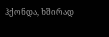ჰქონდა, ხშირად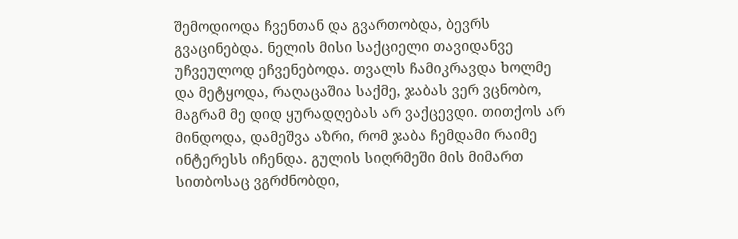შემოდიოდა ჩვენთან და გვართობდა, ბევრს გვაცინებდა. ნელის მისი საქციელი თავიდანვე უჩვეულოდ ეჩვენებოდა. თვალს ჩამიკრავდა ხოლმე და მეტყოდა, რაღაცაშია საქმე, ჯაბას ვერ ვცნობო, მაგრამ მე დიდ ყურადღებას არ ვაქცევდი. თითქოს არ მინდოდა, დამეშვა აზრი, რომ ჯაბა ჩემდამი რაიმე ინტერესს იჩენდა. გულის სიღრმეში მის მიმართ სითბოსაც ვგრძნობდი,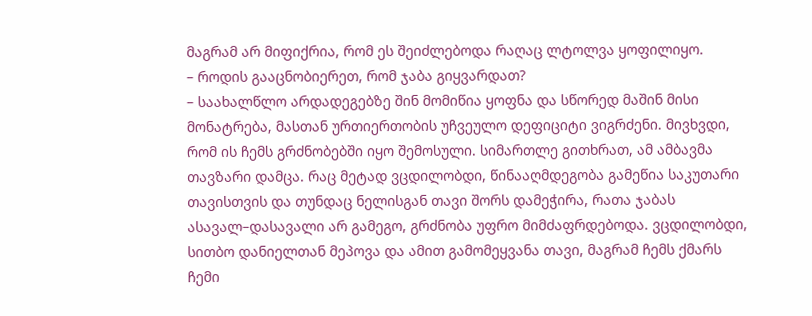მაგრამ არ მიფიქრია, რომ ეს შეიძლებოდა რაღაც ლტოლვა ყოფილიყო.
– როდის გააცნობიერეთ, რომ ჯაბა გიყვარდათ?
– საახალწლო არდადეგებზე შინ მომიწია ყოფნა და სწორედ მაშინ მისი მონატრება, მასთან ურთიერთობის უჩვეულო დეფიციტი ვიგრძენი. მივხვდი, რომ ის ჩემს გრძნობებში იყო შემოსული. სიმართლე გითხრათ, ამ ამბავმა თავზარი დამცა. რაც მეტად ვცდილობდი, წინააღმდეგობა გამეწია საკუთარი თავისთვის და თუნდაც ნელისგან თავი შორს დამეჭირა, რათა ჯაბას ასავალ–დასავალი არ გამეგო, გრძნობა უფრო მიმძაფრდებოდა. ვცდილობდი, სითბო დანიელთან მეპოვა და ამით გამომეყვანა თავი, მაგრამ ჩემს ქმარს ჩემი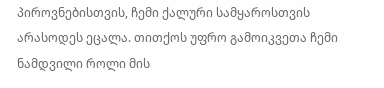პიროვნებისთვის, ჩემი ქალური სამყაროსთვის არასოდეს ეცალა. თითქოს უფრო გამოიკვეთა ჩემი ნამდვილი როლი მის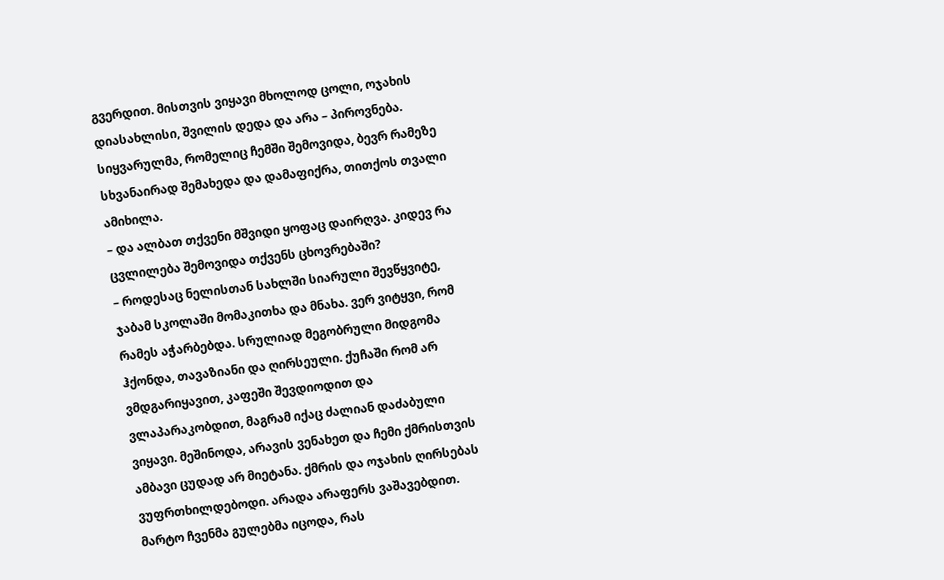გვერდით. მისთვის ვიყავი მხოლოდ ცოლი, ოჯახის დიასახლისი, შვილის დედა და არა – პიროვნება. სიყვარულმა, რომელიც ჩემში შემოვიდა, ბევრ რამეზე სხვანაირად შემახედა და დამაფიქრა, თითქოს თვალი ამიხილა.
– და ალბათ თქვენი მშვიდი ყოფაც დაირღვა. კიდევ რა ცვლილება შემოვიდა თქვენს ცხოვრებაში?
– როდესაც ნელისთან სახლში სიარული შევწყვიტე, ჯაბამ სკოლაში მომაკითხა და მნახა. ვერ ვიტყვი, რომ რამეს აჭარბებდა. სრულიად მეგობრული მიდგომა ჰქონდა, თავაზიანი და ღირსეული. ქუჩაში რომ არ ვმდგარიყავით, კაფეში შევდიოდით და ვლაპარაკობდით, მაგრამ იქაც ძალიან დაძაბული ვიყავი. მეშინოდა, არავის ვენახეთ და ჩემი ქმრისთვის ამბავი ცუდად არ მიეტანა. ქმრის და ოჯახის ღირსებას ვუფრთხილდებოდი. არადა არაფერს ვაშავებდით. მარტო ჩვენმა გულებმა იცოდა, რას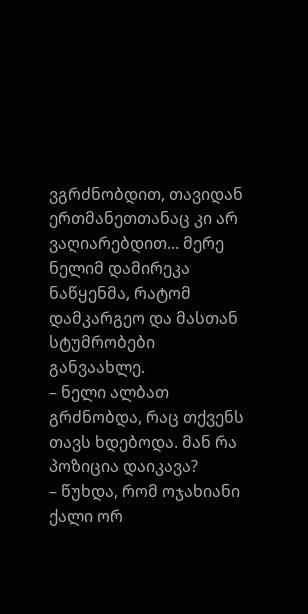ვგრძნობდით, თავიდან ერთმანეთთანაც კი არ ვაღიარებდით... მერე ნელიმ დამირეკა ნაწყენმა, რატომ დამკარგეო და მასთან სტუმრობები განვაახლე.
– ნელი ალბათ გრძნობდა, რაც თქვენს თავს ხდებოდა. მან რა პოზიცია დაიკავა?
– წუხდა, რომ ოჯახიანი ქალი ორ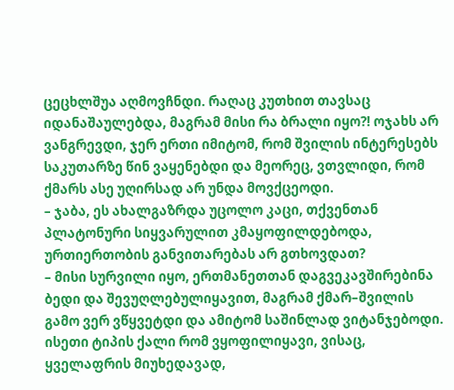ცეცხლშუა აღმოვჩნდი. რაღაც კუთხით თავსაც იდანაშაულებდა, მაგრამ მისი რა ბრალი იყო?! ოჯახს არ ვანგრევდი, ჯერ ერთი იმიტომ, რომ შვილის ინტერესებს საკუთარზე წინ ვაყენებდი და მეორეც, ვთვლიდი, რომ ქმარს ასე უღირსად არ უნდა მოვქცეოდი.
– ჯაბა, ეს ახალგაზრდა უცოლო კაცი, თქვენთან პლატონური სიყვარულით კმაყოფილდებოდა, ურთიერთობის განვითარებას არ გთხოვდათ?
– მისი სურვილი იყო, ერთმანეთთან დაგვეკავშირებინა ბედი და შევუღლებულიყავით, მაგრამ ქმარ–შვილის გამო ვერ ვწყვეტდი და ამიტომ საშინლად ვიტანჯებოდი. ისეთი ტიპის ქალი რომ ვყოფილიყავი, ვისაც, ყველაფრის მიუხედავად,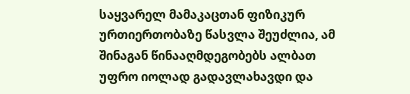საყვარელ მამაკაცთან ფიზიკურ ურთიერთობაზე წასვლა შეუძლია, ამ შინაგან წინააღმდეგობებს ალბათ უფრო იოლად გადავლახავდი და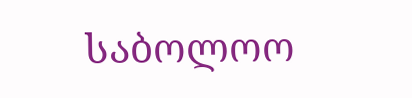საბოლოო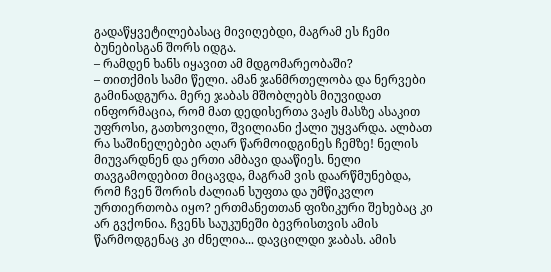გადაწყვეტილებასაც მივიღებდი, მაგრამ ეს ჩემი ბუნებისგან შორს იდგა.
– რამდენ ხანს იყავით ამ მდგომარეობაში?
– თითქმის სამი წელი. ამან ჯანმრთელობა და ნერვები გამინადგურა. მერე ჯაბას მშობლებს მიუვიდათ ინფორმაცია, რომ მათ დედისერთა ვაჟს მასზე ასაკით უფროსი, გათხოვილი, შვილიანი ქალი უყვარდა. ალბათ რა საშინელებები აღარ წარმოიდგინეს ჩემზე! ნელის მიუვარდნენ და ერთი ამბავი დააწიეს. ნელი თავგამოდებით მიცავდა, მაგრამ ვის დაარწმუნებდა, რომ ჩვენ შორის ძალიან სუფთა და უმწიკვლო ურთიერთობა იყო? ერთმანეთთან ფიზიკური შეხებაც კი არ გვქონია. ჩვენს საუკუნეში ბევრისთვის ამის წარმოდგენაც კი ძნელია... დავცილდი ჯაბას. ამის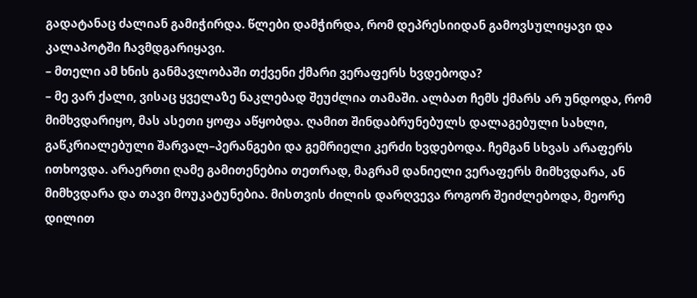გადატანაც ძალიან გამიჭირდა. წლები დამჭირდა, რომ დეპრესიიდან გამოვსულიყავი და კალაპოტში ჩავმდგარიყავი.
– მთელი ამ ხნის განმავლობაში თქვენი ქმარი ვერაფერს ხვდებოდა?
– მე ვარ ქალი, ვისაც ყველაზე ნაკლებად შეუძლია თამაში. ალბათ ჩემს ქმარს არ უნდოდა, რომ მიმხვდარიყო, მას ასეთი ყოფა აწყობდა. ღამით შინდაბრუნებულს დალაგებული სახლი, გაწკრიალებული შარვალ–პერანგები და გემრიელი კერძი ხვდებოდა. ჩემგან სხვას არაფერს ითხოვდა. არაერთი ღამე გამითენებია თეთრად, მაგრამ დანიელი ვერაფერს მიმხვდარა, ან მიმხვდარა და თავი მოუკატუნებია. მისთვის ძილის დარღვევა როგორ შეიძლებოდა, მეორე დილით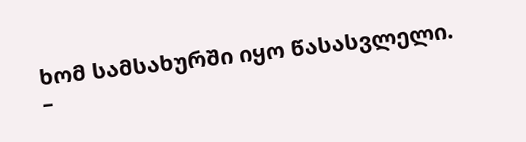ხომ სამსახურში იყო წასასვლელი.
–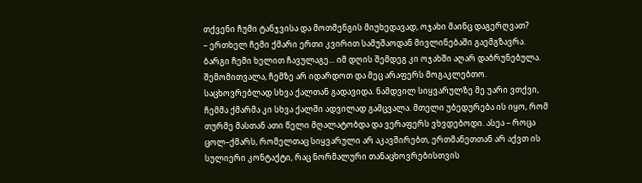თქვენი ჩუმი ტანჯვისა და მოთმენგის მიუხედავად, ოჯახი მაინც დაგერღვათ?
– ერთხელ ჩემი ქმარი ერთი კვირით სამუშაოდან მივლინებაში გაემგზავრა. ბარგი ჩემი ხელით ჩავულაგე... იმ დღის შემდეგ კი ოჯახში აღარ დაბრუნებულა. შემომითვალა, ჩემზე არ იდარდოთ და მეც არაფერს მოგაკლებთო. საცხოვრებლად სხვა ქალთან გადავიდა. ნამდვილ სიყვარულზე მე უარი ვთქვი, ჩემმა ქმარმა კი სხვა ქალში ადვილად გამცვალა. მთელი უბედურება ის იყო, რომ თურმე მასთან ათი წელი მღალატობდა და ვერაფერს ვხვდებოდი. ასეა – როცა ცოლ–ქმარს, რომელთაც სიყვარული არ აკავშირებთ, ერთმანეთთან არ აქვთ ის სულიერი კონტაქტი, რაც ნორმალური თანაცხოვრებისთვის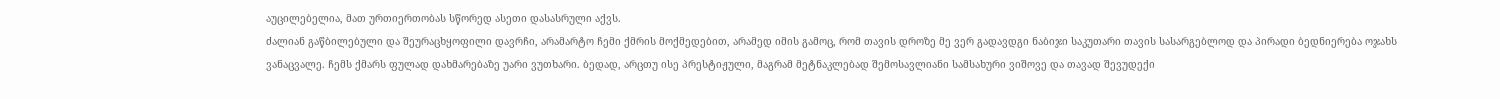აუცილებელია, მათ ურთიერთობას სწორედ ასეთი დასასრული აქვს.
ძალიან გაწბილებული და შეურაცხყოფილი დავრჩი, არამარტო ჩემი ქმრის მოქმედებით, არამედ იმის გამოც, რომ თავის დროზე მე ვერ გადავდგი ნაბიჯი საკუთარი თავის სასარგებლოდ და პირადი ბედნიერება ოჯახს ვანაცვალე. ჩემს ქმარს ფულად დახმარებაზე უარი ვუთხარი. ბედად, არცთუ ისე პრესტიჟული, მაგრამ მეტნაკლებად შემოსავლიანი სამსახური ვიშოვე და თავად შევუდექი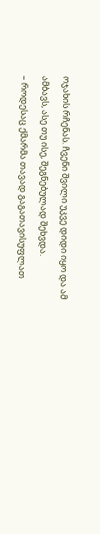ოჯახის რჩენას. ჩვენი შვილი უკვე დიდი იყო და ამ ამბავს, ასე თუ ისე, შეგნებულად შეხვდა.
– როდესაც ქმარმა თავად გაგათავისუფლათ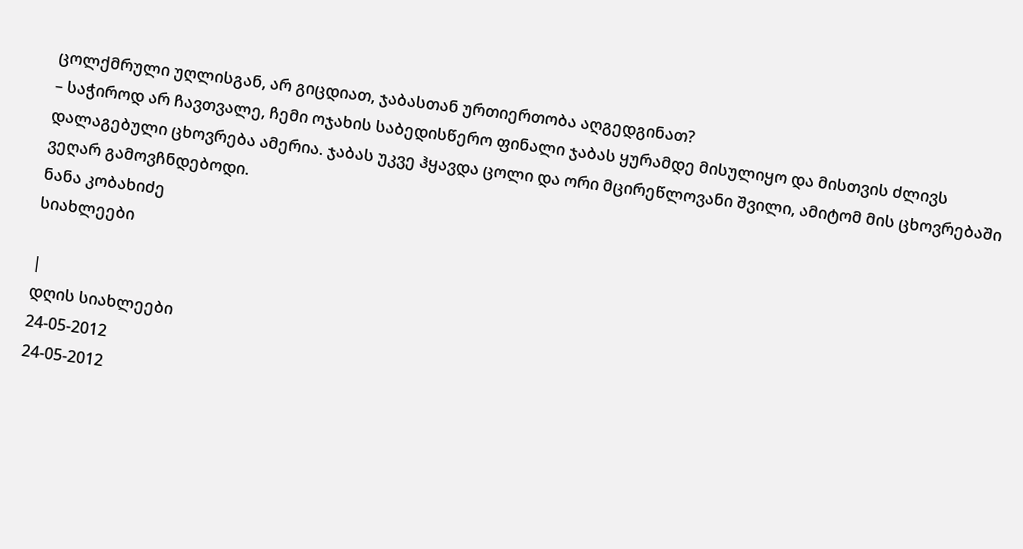ცოლქმრული უღლისგან, არ გიცდიათ, ჯაბასთან ურთიერთობა აღგედგინათ?
– საჭიროდ არ ჩავთვალე, ჩემი ოჯახის საბედისწერო ფინალი ჯაბას ყურამდე მისულიყო და მისთვის ძლივს დალაგებული ცხოვრება ამერია. ჯაბას უკვე ჰყავდა ცოლი და ორი მცირეწლოვანი შვილი, ამიტომ მის ცხოვრებაში ვეღარ გამოვჩნდებოდი.
ნანა კობახიძე
სიახლეები

|
დღის სიახლეები
24-05-2012
24-05-2012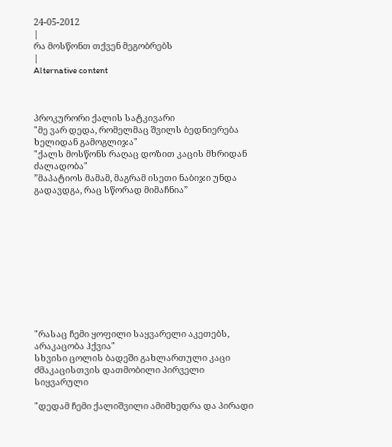24-05-2012
|
რა მოსწონთ თქვენ მეგობრებს
|
Alternative content



პროკურორი ქალის სატკივარი
"მე ვარ დედა, რომელმაც შვილს ბედნიერება ხელიდან გამოგლიჯა"
"ქალს მოსწონს რაღაც დოზით კაცის მხრიდან ძალადობა"
”მაპატიოს მამამ, მაგრამ ისეთი ნაბიჯი უნდა გადავდგა, რაც სწორად მიმაჩნია”











"რასაც ჩემი ყოფილი საყვარელი აკეთებს, არაკაცობა ჰქვია"
სხვისი ცოლის ბადეში გახლართული კაცი
ძმაკაცისთვის დათმობილი პირველი სიყვარული

"დედამ ჩემი ქალიშვილი ამიმხედრა და პირადი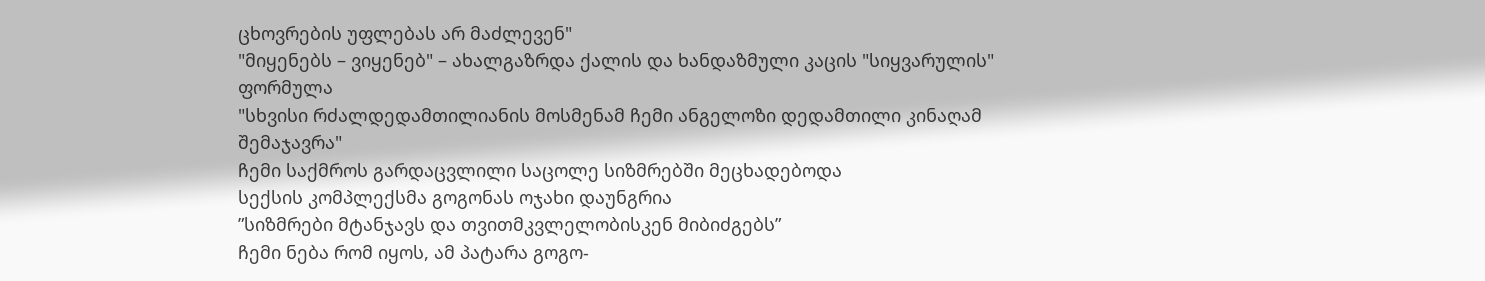ცხოვრების უფლებას არ მაძლევენ"
"მიყენებს – ვიყენებ" – ახალგაზრდა ქალის და ხანდაზმული კაცის "სიყვარულის" ფორმულა
"სხვისი რძალდედამთილიანის მოსმენამ ჩემი ანგელოზი დედამთილი კინაღამ შემაჯავრა"
ჩემი საქმროს გარდაცვლილი საცოლე სიზმრებში მეცხადებოდა
სექსის კომპლექსმა გოგონას ოჯახი დაუნგრია
”სიზმრები მტანჯავს და თვითმკვლელობისკენ მიბიძგებს”
ჩემი ნება რომ იყოს, ამ პატარა გოგო-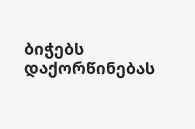ბიჭებს დაქორწინებას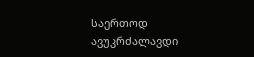საერთოდ ავუკრძალავდი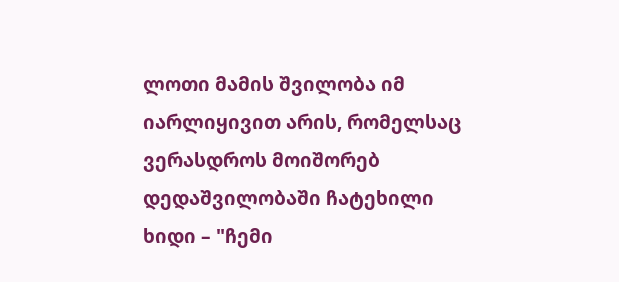ლოთი მამის შვილობა იმ იარლიყივით არის, რომელსაც ვერასდროს მოიშორებ
დედაშვილობაში ჩატეხილი ხიდი – "ჩემი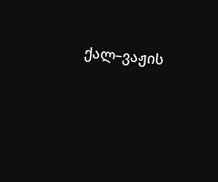ქალ–ვაჟის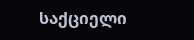საქციელი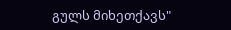გულს მიხეთქავს"